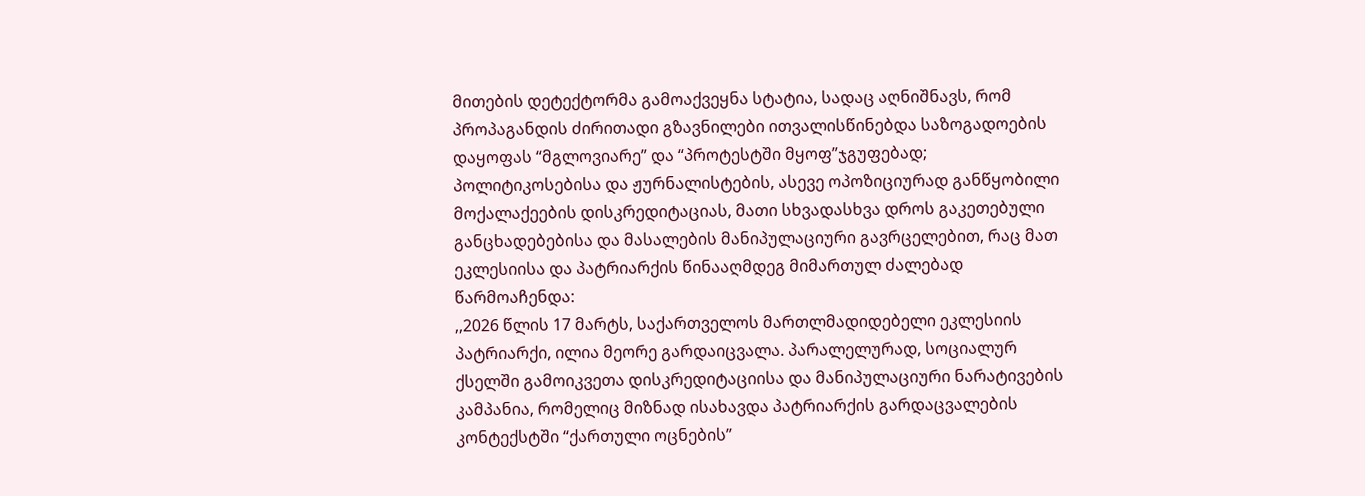მითების დეტექტორმა გამოაქვეყნა სტატია, სადაც აღნიშნავს, რომ პროპაგანდის ძირითადი გზავნილები ითვალისწინებდა საზოგადოების დაყოფას “მგლოვიარე” და “პროტესტში მყოფ”ჯგუფებად; პოლიტიკოსებისა და ჟურნალისტების, ასევე ოპოზიციურად განწყობილი მოქალაქეების დისკრედიტაციას, მათი სხვადასხვა დროს გაკეთებული განცხადებებისა და მასალების მანიპულაციური გავრცელებით, რაც მათ ეკლესიისა და პატრიარქის წინააღმდეგ მიმართულ ძალებად წარმოაჩენდა:
,,2026 წლის 17 მარტს, საქართველოს მართლმადიდებელი ეკლესიის პატრიარქი, ილია მეორე გარდაიცვალა. პარალელურად, სოციალურ ქსელში გამოიკვეთა დისკრედიტაციისა და მანიპულაციური ნარატივების კამპანია, რომელიც მიზნად ისახავდა პატრიარქის გარდაცვალების კონტექსტში “ქართული ოცნების”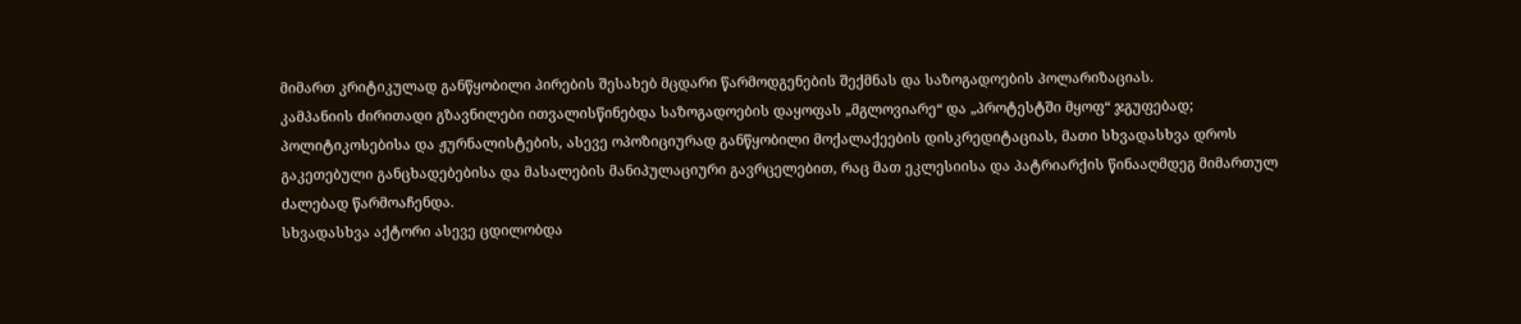მიმართ კრიტიკულად განწყობილი პირების შესახებ მცდარი წარმოდგენების შექმნას და საზოგადოების პოლარიზაციას.
კამპანიის ძირითადი გზავნილები ითვალისწინებდა საზოგადოების დაყოფას „მგლოვიარე“ და „პროტესტში მყოფ“ ჯგუფებად; პოლიტიკოსებისა და ჟურნალისტების, ასევე ოპოზიციურად განწყობილი მოქალაქეების დისკრედიტაციას, მათი სხვადასხვა დროს გაკეთებული განცხადებებისა და მასალების მანიპულაციური გავრცელებით, რაც მათ ეკლესიისა და პატრიარქის წინააღმდეგ მიმართულ ძალებად წარმოაჩენდა.
სხვადასხვა აქტორი ასევე ცდილობდა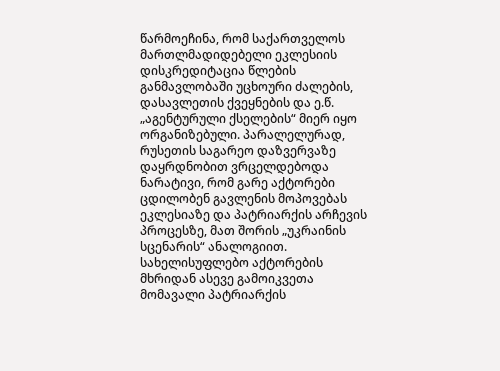წარმოეჩინა, რომ საქართველოს მართლმადიდებელი ეკლესიის დისკრედიტაცია წლების განმავლობაში უცხოური ძალების, დასავლეთის ქვეყნების და ე.წ. „აგენტურული ქსელების“ მიერ იყო ორგანიზებული. პარალელურად, რუსეთის საგარეო დაზვერვაზე დაყრდნობით ვრცელდებოდა ნარატივი, რომ გარე აქტორები ცდილობენ გავლენის მოპოვებას ეკლესიაზე და პატრიარქის არჩევის პროცესზე, მათ შორის „უკრაინის სცენარის“ ანალოგიით. სახელისუფლებო აქტორების მხრიდან ასევე გამოიკვეთა მომავალი პატრიარქის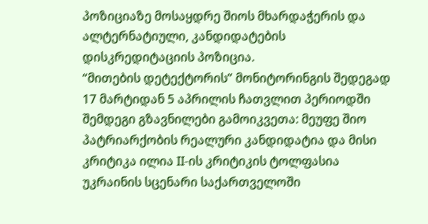პოზიციაზე მოსაყდრე შიოს მხარდაჭერის და ალტერნატიული, კანდიდატების დისკრედიტაციის პოზიცია.
“მითების დეტექტორის” მონიტორინგის შედეგად 17 მარტიდან 5 აპრილის ჩათვლით პერიოდში შემდეგი გზავნილები გამოიკვეთა: მეუფე შიო პატრიარქობის რეალური კანდიდატია და მისი კრიტიკა ილია II-ის კრიტიკის ტოლფასია უკრაინის სცენარი საქართველოში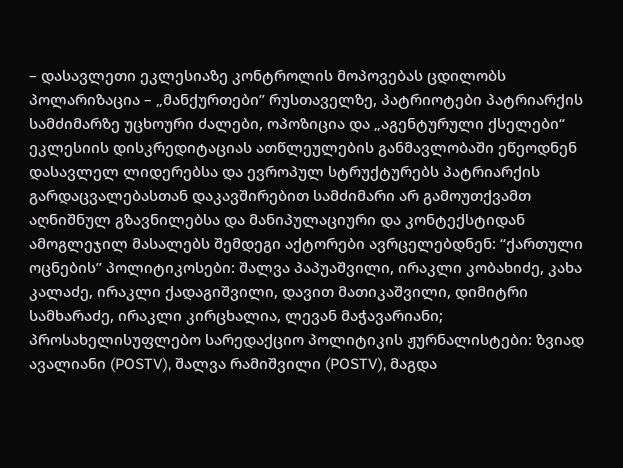– დასავლეთი ეკლესიაზე კონტროლის მოპოვებას ცდილობს პოლარიზაცია – „მანქურთები” რუსთაველზე, პატრიოტები პატრიარქის სამძიმარზე უცხოური ძალები, ოპოზიცია და „აგენტურული ქსელები“ ეკლესიის დისკრედიტაციას ათწლეულების განმავლობაში ეწეოდნენ დასავლელ ლიდერებსა და ევროპულ სტრუქტურებს პატრიარქის გარდაცვალებასთან დაკავშირებით სამძიმარი არ გამოუთქვამთ აღნიშნულ გზავნილებსა და მანიპულაციური და კონტექსტიდან ამოგლეჯილ მასალებს შემდეგი აქტორები ავრცელებდნენ: “ქართული ოცნების” პოლიტიკოსები: შალვა პაპუაშვილი, ირაკლი კობახიძე, კახა კალაძე, ირაკლი ქადაგიშვილი, დავით მათიკაშვილი, დიმიტრი სამხარაძე, ირაკლი კირცხალია, ლევან მაჭავარიანი; პროსახელისუფლებო სარედაქციო პოლიტიკის ჟურნალისტები: ზვიად ავალიანი (POSTV), შალვა რამიშვილი (POSTV), მაგდა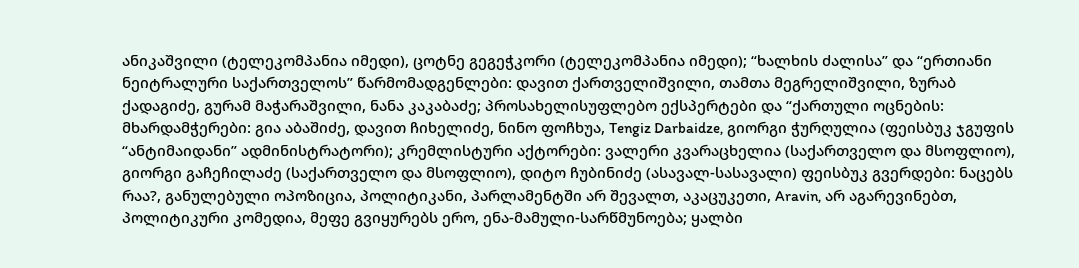ანიკაშვილი (ტელეკომპანია იმედი), ცოტნე გეგეჭკორი (ტელეკომპანია იმედი); “ხალხის ძალისა” და “ერთიანი ნეიტრალური საქართველოს” წარმომადგენლები: დავით ქართველიშვილი, თამთა მეგრელიშვილი, ზურაბ ქადაგიძე, გურამ მაჭარაშვილი, ნანა კაკაბაძე; პროსახელისუფლებო ექსპერტები და “ქართული ოცნების: მხარდამჭერები: გია აბაშიძე, დავით ჩიხელიძე, ნინო ფოჩხუა, Tengiz Darbaidze, გიორგი ჭურღულია (ფეისბუკ ჯგუფის “ანტიმაიდანი” ადმინისტრატორი); კრემლისტური აქტორები: ვალერი კვარაცხელია (საქართველო და მსოფლიო), გიორგი გაჩეჩილაძე (საქართველო და მსოფლიო), დიტო ჩუბინიძე (ასავალ-სასავალი) ფეისბუკ გვერდები: ნაცებს რაა?, განულებული ოპოზიცია, პოლიტიკანი, პარლამენტში არ შევალთ, აკაცუკეთი, Aravin, არ აგარევინებთ, პოლიტიკური კომედია, მეფე გვიყურებს ერო, ენა-მამული-სარწმუნოება; ყალბი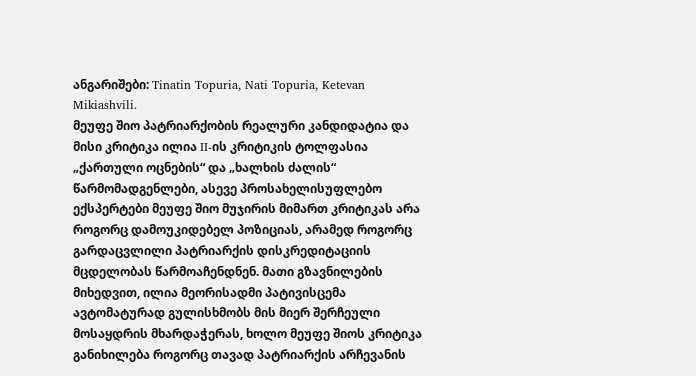ანგარიშები: Tinatin Topuria, Nati Topuria, Ketevan Mikiashvili.
მეუფე შიო პატრიარქობის რეალური კანდიდატია და მისი კრიტიკა ილია II-ის კრიტიკის ტოლფასია „ქართული ოცნების“ და „ხალხის ძალის“ წარმომადგენლები, ასევე პროსახელისუფლებო ექსპერტები მეუფე შიო მუჯირის მიმართ კრიტიკას არა როგორც დამოუკიდებელ პოზიციას, არამედ როგორც გარდაცვლილი პატრიარქის დისკრედიტაციის მცდელობას წარმოაჩენდნენ. მათი გზავნილების მიხედვით, ილია მეორისადმი პატივისცემა ავტომატურად გულისხმობს მის მიერ შერჩეული მოსაყდრის მხარდაჭერას, ხოლო მეუფე შიოს კრიტიკა განიხილება როგორც თავად პატრიარქის არჩევანის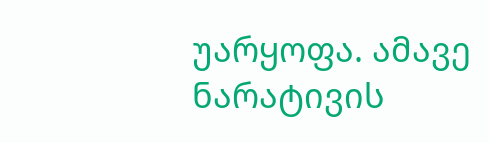უარყოფა. ამავე ნარატივის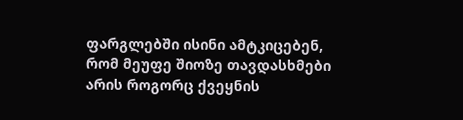ფარგლებში ისინი ამტკიცებენ, რომ მეუფე შიოზე თავდასხმები არის როგორც ქვეყნის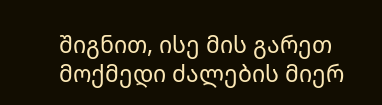შიგნით, ისე მის გარეთ მოქმედი ძალების მიერ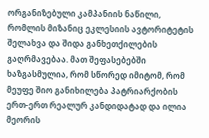ორგანიზებული კამპანიის ნაწილი, რომლის მიზანიც ეკლესიის ავტორიტეტის შელახვა და შიდა განხეთქილების გაღრმავებაა. მათ შეფასებებში ხაზგასმულია, რომ სწორედ იმიტომ, რომ მეუფე შიო განიხილება პატრიარქობის ერთ-ერთ რეალურ კანდიდატად და ილია მეორის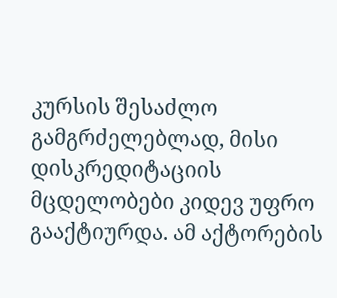კურსის შესაძლო გამგრძელებლად, მისი დისკრედიტაციის მცდელობები კიდევ უფრო გააქტიურდა. ამ აქტორების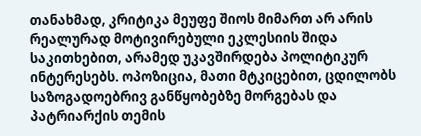თანახმად, კრიტიკა მეუფე შიოს მიმართ არ არის რეალურად მოტივირებული ეკლესიის შიდა საკითხებით, არამედ უკავშირდება პოლიტიკურ ინტერესებს. ოპოზიცია, მათი მტკიცებით, ცდილობს საზოგადოებრივ განწყობებზე მორგებას და პატრიარქის თემის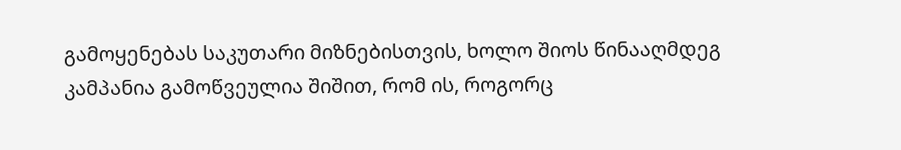გამოყენებას საკუთარი მიზნებისთვის, ხოლო შიოს წინააღმდეგ კამპანია გამოწვეულია შიშით, რომ ის, როგორც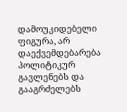დამოუკიდებელი ფიგურა, არ დაექვემდებარება პოლიტიკურ გავლენებს და გააგრძელებს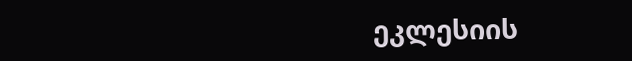ეკლესიის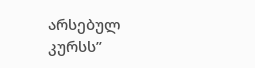არსებულ კურსს”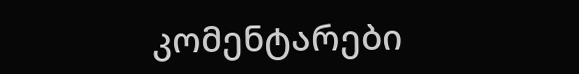კომენტარები